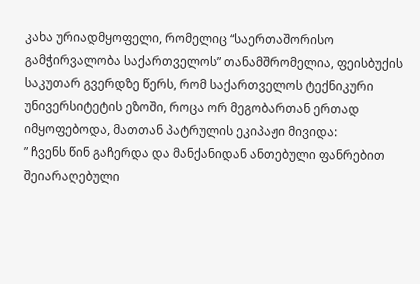კახა ურიადმყოფელი, რომელიც “საერთაშორისო გამჭირვალობა საქართველოს” თანამშრომელია, ფეისბუქის საკუთარ გვერდზე წერს, რომ საქართველოს ტექნიკური უნივერსიტეტის ეზოში, როცა ორ მეგობართან ერთად იმყოფებოდა, მათთან პატრულის ეკიპაჟი მივიდა:
” ჩვენს წინ გაჩერდა და მანქანიდან ანთებული ფანრებით შეიარაღებული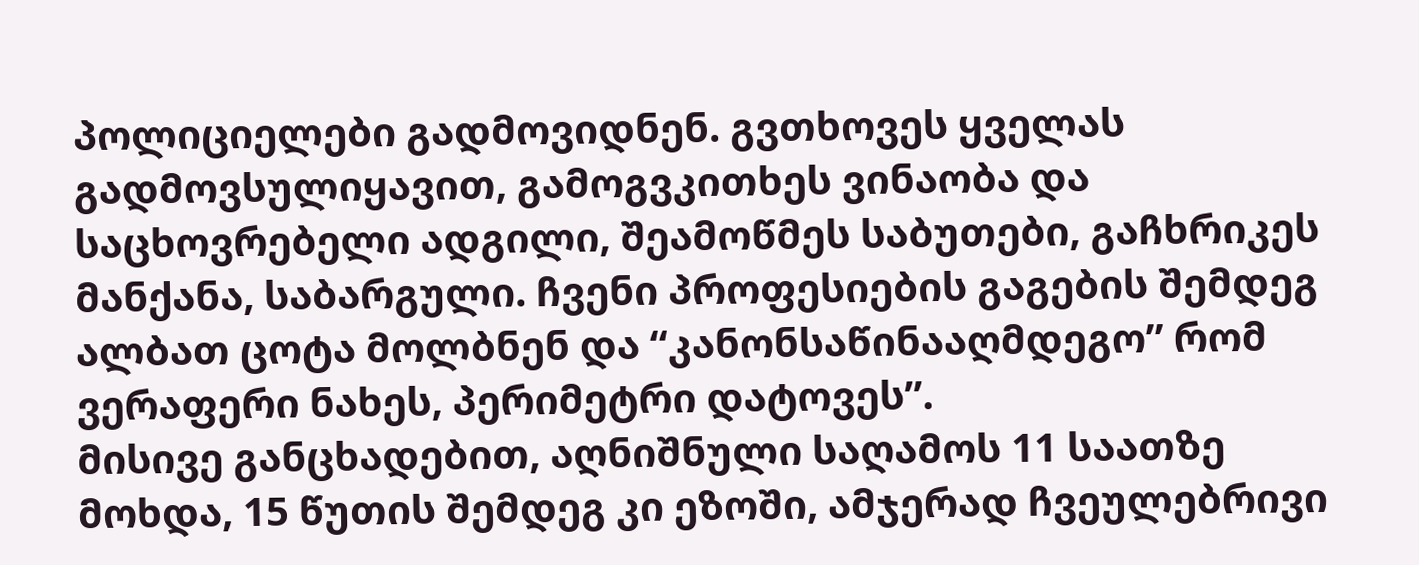პოლიციელები გადმოვიდნენ. გვთხოვეს ყველას გადმოვსულიყავით, გამოგვკითხეს ვინაობა და საცხოვრებელი ადგილი, შეამოწმეს საბუთები, გაჩხრიკეს მანქანა, საბარგული. ჩვენი პროფესიების გაგების შემდეგ ალბათ ცოტა მოლბნენ და “კანონსაწინააღმდეგო” რომ ვერაფერი ნახეს, პერიმეტრი დატოვეს”.
მისივე განცხადებით, აღნიშნული საღამოს 11 საათზე მოხდა, 15 წუთის შემდეგ კი ეზოში, ამჯერად ჩვეულებრივი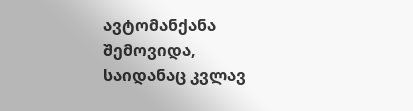ავტომანქანა შემოვიდა, საიდანაც კვლავ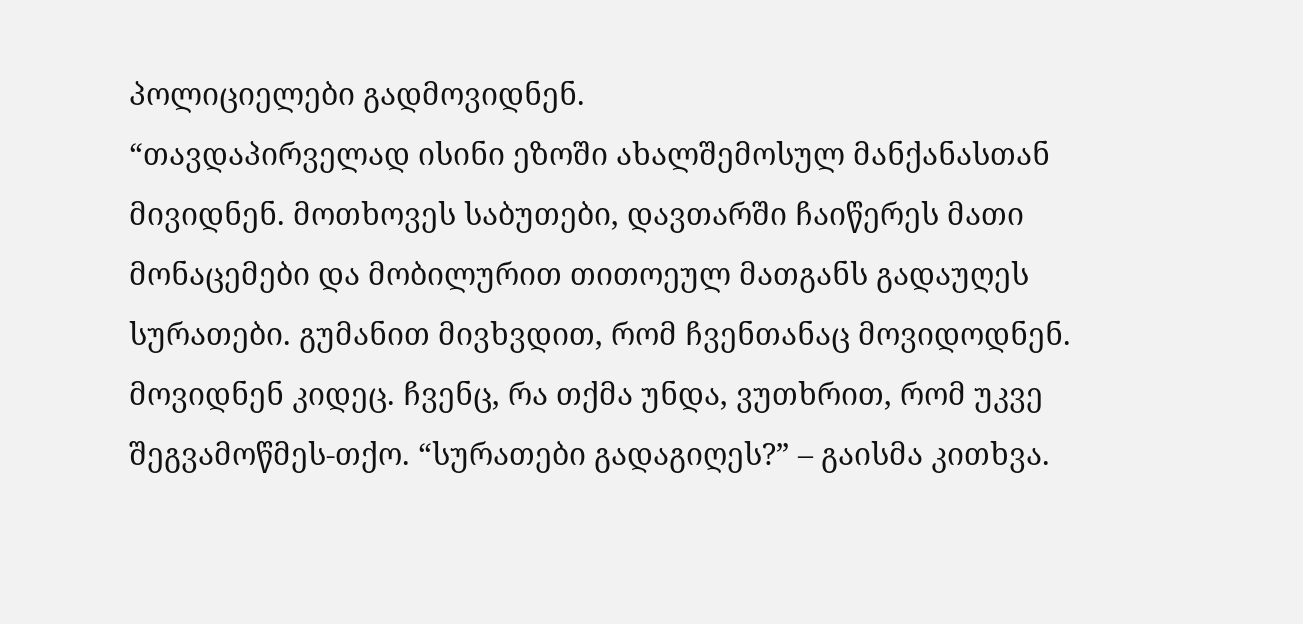პოლიციელები გადმოვიდნენ.
“თავდაპირველად ისინი ეზოში ახალშემოსულ მანქანასთან მივიდნენ. მოთხოვეს საბუთები, დავთარში ჩაიწერეს მათი მონაცემები და მობილურით თითოეულ მათგანს გადაუღეს სურათები. გუმანით მივხვდით, რომ ჩვენთანაც მოვიდოდნენ. მოვიდნენ კიდეც. ჩვენც, რა თქმა უნდა, ვუთხრით, რომ უკვე შეგვამოწმეს-თქო. “სურათები გადაგიღეს?” – გაისმა კითხვა.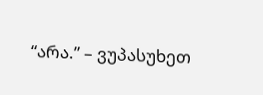“არა.” – ვუპასუხეთ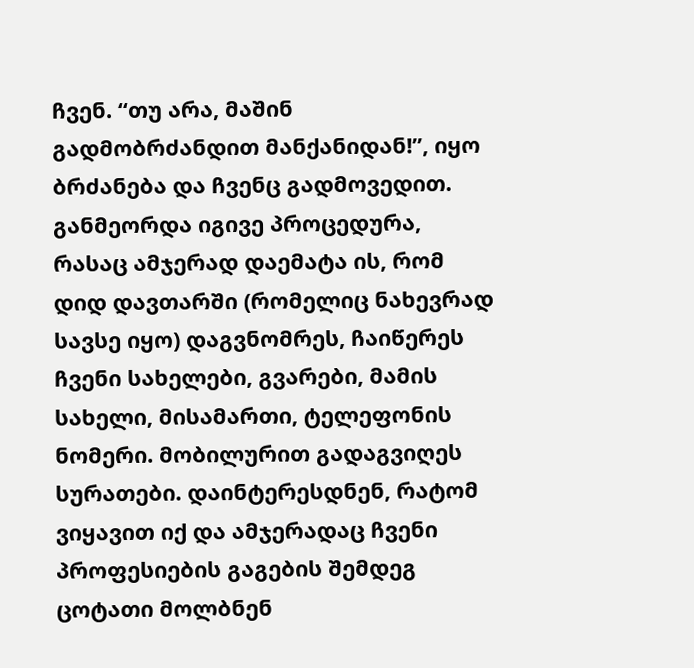ჩვენ. “თუ არა, მაშინ გადმობრძანდით მანქანიდან!”, იყო ბრძანება და ჩვენც გადმოვედით. განმეორდა იგივე პროცედურა, რასაც ამჯერად დაემატა ის, რომ დიდ დავთარში (რომელიც ნახევრად სავსე იყო) დაგვნომრეს, ჩაიწერეს ჩვენი სახელები, გვარები, მამის სახელი, მისამართი, ტელეფონის ნომერი. მობილურით გადაგვიღეს სურათები. დაინტერესდნენ, რატომ ვიყავით იქ და ამჯერადაც ჩვენი პროფესიების გაგების შემდეგ ცოტათი მოლბნენ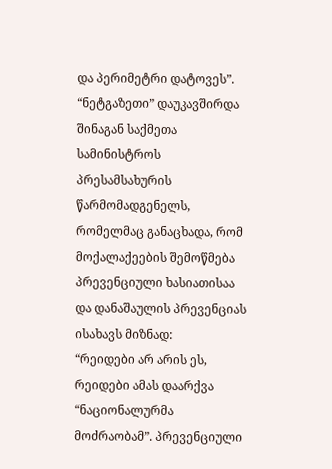და პერიმეტრი დატოვეს”.
“ნეტგაზეთი” დაუკავშირდა შინაგან საქმეთა სამინისტროს პრესამსახურის წარმომადგენელს, რომელმაც განაცხადა, რომ მოქალაქეების შემოწმება პრევენციული ხასიათისაა და დანაშაულის პრევენციას ისახავს მიზნად:
“რეიდები არ არის ეს, რეიდები ამას დაარქვა “ნაციონალურმა მოძრაობამ”. პრევენციული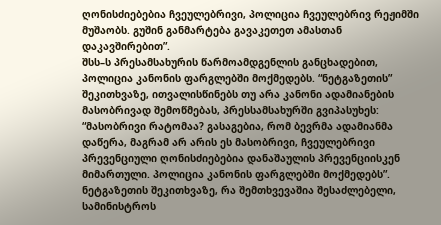ღონისძიებებია ჩვეულებრივი, პოლიცია ჩვეულებრივ რეჟიმში მუშაობს. გუშინ განმარტება გავაკეთეთ ამასთან დაკავშირებით”.
შსს–ს პრესამსახურის წარმოამდგენლის განცხადებით, პოლიცია კანონის ფარგლებში მოქმედებს. “ნეტგაზეთის” შეკითხვაზე, ითვალისწინებს თუ არა კანონი ადამიანების მასობრივად შემოწმებას, პრესსამსახურში გვიპასუხეს:
“მასობრივი რატომაა? გასაგებია, რომ ბევრმა ადამიანმა დაწერა, მაგრამ არ არის ეს მასობრივი, ჩვეულებრივი პრევენციული ღონისძიებებია დანაშაულის პრევენციისკენ მიმართული. პოლიცია კანონის ფარგლებში მოქმედებს”.
ნეტგაზეთის შეკითხვაზე, რა შემთხვევაშია შესაძლებელი, სამინისტროს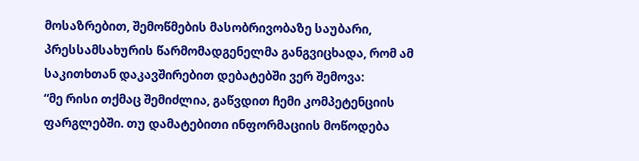მოსაზრებით, შემოწმების მასობრივობაზე საუბარი, პრესსამსახურის წარმომადგენელმა განგვიცხადა, რომ ამ საკითხთან დაკავშირებით დებატებში ვერ შემოვა:
“მე რისი თქმაც შემიძლია, გაწვდით ჩემი კომპეტენციის ფარგლებში. თუ დამატებითი ინფორმაციის მოწოდება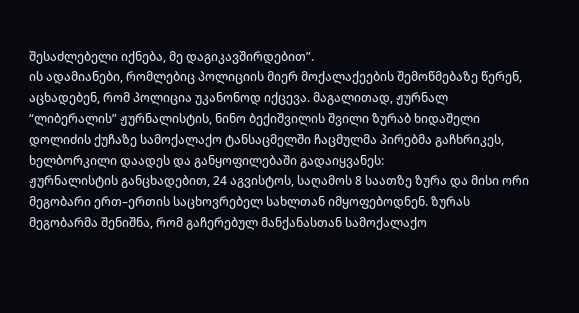შესაძლებელი იქნება, მე დაგიკავშირდებით”.
ის ადამიანები, რომლებიც პოლიციის მიერ მოქალაქეების შემოწმებაზე წერენ, აცხადებენ, რომ პოლიცია უკანონოდ იქცევა. მაგალითად, ჟურნალ “ლიბერალის” ჟურნალისტის, ნინო ბექიშვილის შვილი ზურაბ ხიდაშელი დოლიძის ქუჩაზე სამოქალაქო ტანსაცმელში ჩაცმულმა პირებმა გაჩხრიკეს, ხელბორკილი დაადეს და განყოფილებაში გადაიყვანეს:
ჟურნალისტის განცხადებით, 24 აგვისტოს, საღამოს 8 საათზე ზურა და მისი ორი მეგობარი ერთ–ერთის საცხოვრებელ სახლთან იმყოფებოდნენ. ზურას მეგობარმა შენიშნა, რომ გაჩერებულ მანქანასთან სამოქალაქო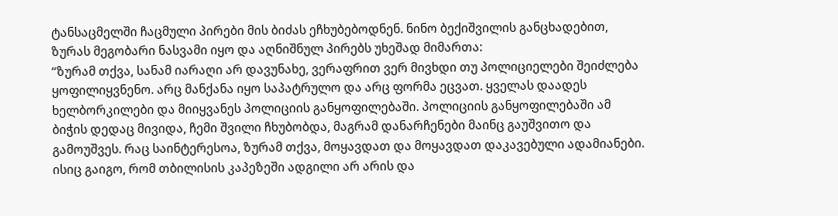ტანსაცმელში ჩაცმული პირები მის ბიძას ეჩხუბებოდნენ. ნინო ბექიშვილის განცხადებით, ზურას მეგობარი ნასვამი იყო და აღნიშნულ პირებს უხეშად მიმართა:
“ზურამ თქვა, სანამ იარაღი არ დავუნახე, ვერაფრით ვერ მივხდი თუ პოლიციელები შეიძლება ყოფილიყვნენო. არც მანქანა იყო საპატრულო და არც ფორმა ეცვათ. ყველას დაადეს ხელბორკილები და მიიყვანეს პოლიციის განყოფილებაში. პოლიციის განყოფილებაში ამ ბიჭის დედაც მივიდა, ჩემი შვილი ჩხუბობდა, მაგრამ დანარჩენები მაინც გაუშვითო და გამოუშვეს. რაც საინტერესოა, ზურამ თქვა, მოყავდათ და მოყავდათ დაკავებული ადამიანები. ისიც გაიგო, რომ თბილისის კაპეზეში ადგილი არ არის და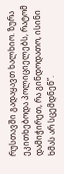რუსთავში გადაყავთ ხალხიო. ზურა ეკითხებოდა პოლიციელებს, რატომ დამიჭირეთ, რა გინდოდათო, ისინი ხმას არ სცემდნენ”.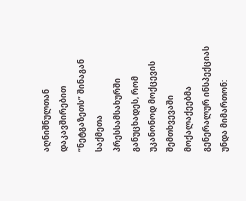აღნიშნულთან დაკავშირებით “ნეტგაზეთს” შინაგან საქმეთა პრესსამსახურში განუცხადეს, რომ უკანონოდ მოქცევის შემთხვევაში მოქალაქეებმა გენერალურ ინსპექციას უნდა მიმართონ: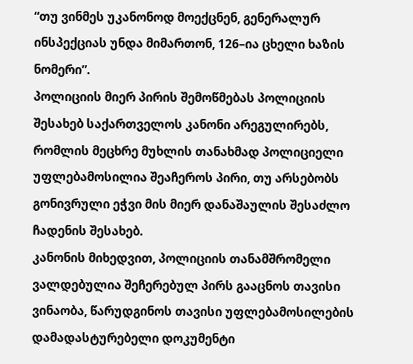“თუ ვინმეს უკანონოდ მოექცნენ, გენერალურ ინსპექციას უნდა მიმართონ, 126–ია ცხელი ხაზის ნომერი”.
პოლიციის მიერ პირის შემოწმებას პოლიციის შესახებ საქართველოს კანონი არეგულირებს, რომლის მეცხრე მუხლის თანახმად პოლიციელი უფლებამოსილია შეაჩეროს პირი, თუ არსებობს გონივრული ეჭვი მის მიერ დანაშაულის შესაძლო ჩადენის შესახებ.
კანონის მიხედვით, პოლიციის თანამშრომელი ვალდებულია შეჩერებულ პირს გააცნოს თავისი ვინაობა, წარუდგინოს თავისი უფლებამოსილების დამადასტურებელი დოკუმენტი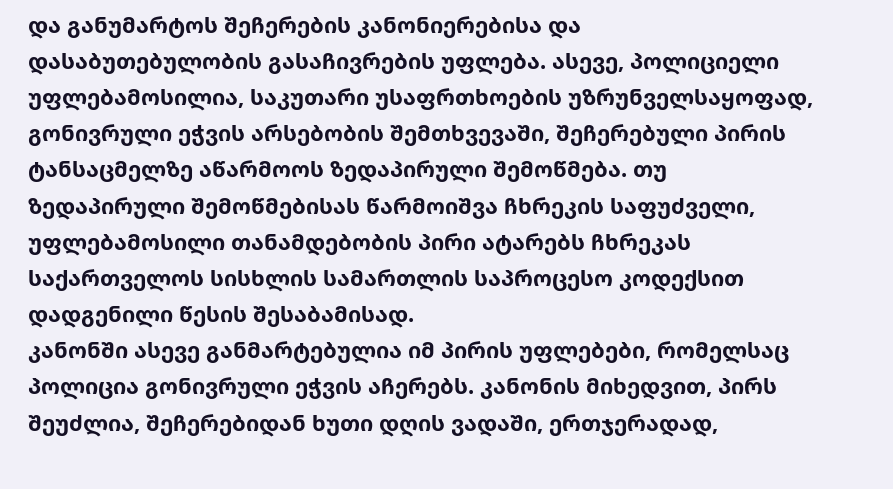და განუმარტოს შეჩერების კანონიერებისა და დასაბუთებულობის გასაჩივრების უფლება. ასევე, პოლიციელი უფლებამოსილია, საკუთარი უსაფრთხოების უზრუნველსაყოფად, გონივრული ეჭვის არსებობის შემთხვევაში, შეჩერებული პირის ტანსაცმელზე აწარმოოს ზედაპირული შემოწმება. თუ ზედაპირული შემოწმებისას წარმოიშვა ჩხრეკის საფუძველი, უფლებამოსილი თანამდებობის პირი ატარებს ჩხრეკას საქართველოს სისხლის სამართლის საპროცესო კოდექსით დადგენილი წესის შესაბამისად.
კანონში ასევე განმარტებულია იმ პირის უფლებები, რომელსაც პოლიცია გონივრული ეჭვის აჩერებს. კანონის მიხედვით, პირს შეუძლია, შეჩერებიდან ხუთი დღის ვადაში, ერთჯერადად,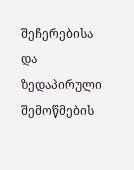შეჩერებისა და ზედაპირული შემოწმების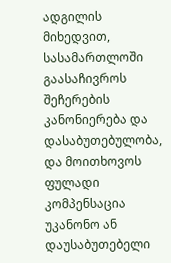ადგილის მიხედვით, სასამართლოში გაასაჩივროს შეჩერების კანონიერება და დასაბუთებულობა, და მოითხოვოს ფულადი კომპენსაცია უკანონო ან დაუსაბუთებელი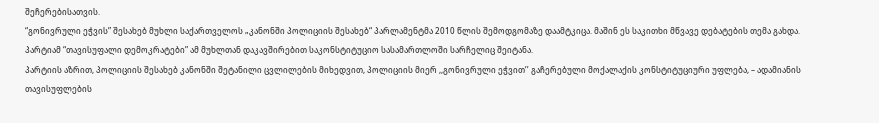შეჩერებისათვის.
“გონივრული ეჭვის” შესახებ მუხლი საქართველოს „კანონში პოლიციის შესახებ“ პარლამენტმა 2010 წლის შემოდგომაზე დაამტკიცა. მაშინ ეს საკითხი მწვავე დებატების თემა გახდა. პარტიამ “თავისუფალი დემოკრატები” ამ მუხლთან დაკავშირებით საკონსტიტუციო სასამართლოში სარჩელიც შეიტანა.
პარტიის აზრით, პოლიციის შესახებ კანონში შეტანილი ცვლილების მიხედვით, პოლიციის მიერ ,,გონივრული ეჭვით’’ გაჩერებული მოქალაქის კონსტიტუციური უფლება, – ადამიანის თავისუფლების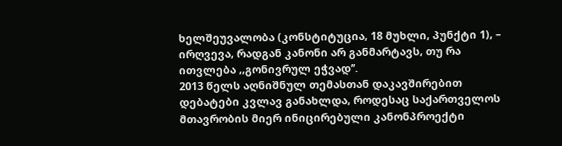ხელშეუვალობა (კონსტიტუცია, 18 მუხლი, პუნქტი 1), – ირღვევა, რადგან კანონი არ განმარტავს, თუ რა ითვლება ,,გონივრულ ეჭვად’’.
2013 წელს აღნიშნულ თემასთან დაკავშირებით დებატები კვლავ განახლდა, როდესაც საქართველოს მთავრობის მიერ ინიცირებული კანონპროექტი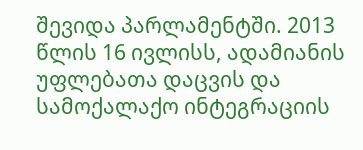შევიდა პარლამენტში. 2013 წლის 16 ივლისს, ადამიანის უფლებათა დაცვის და სამოქალაქო ინტეგრაციის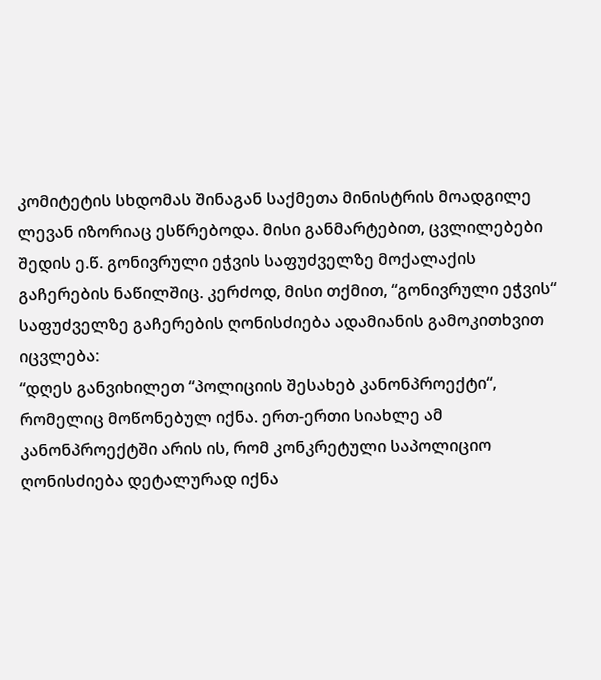კომიტეტის სხდომას შინაგან საქმეთა მინისტრის მოადგილე ლევან იზორიაც ესწრებოდა. მისი განმარტებით, ცვლილებები შედის ე.წ. გონივრული ეჭვის საფუძველზე მოქალაქის გაჩერების ნაწილშიც. კერძოდ, მისი თქმით, “გონივრული ეჭვის“ საფუძველზე გაჩერების ღონისძიება ადამიანის გამოკითხვით იცვლება:
“დღეს განვიხილეთ “პოლიციის შესახებ კანონპროექტი“, რომელიც მოწონებულ იქნა. ერთ-ერთი სიახლე ამ კანონპროექტში არის ის, რომ კონკრეტული საპოლიციო ღონისძიება დეტალურად იქნა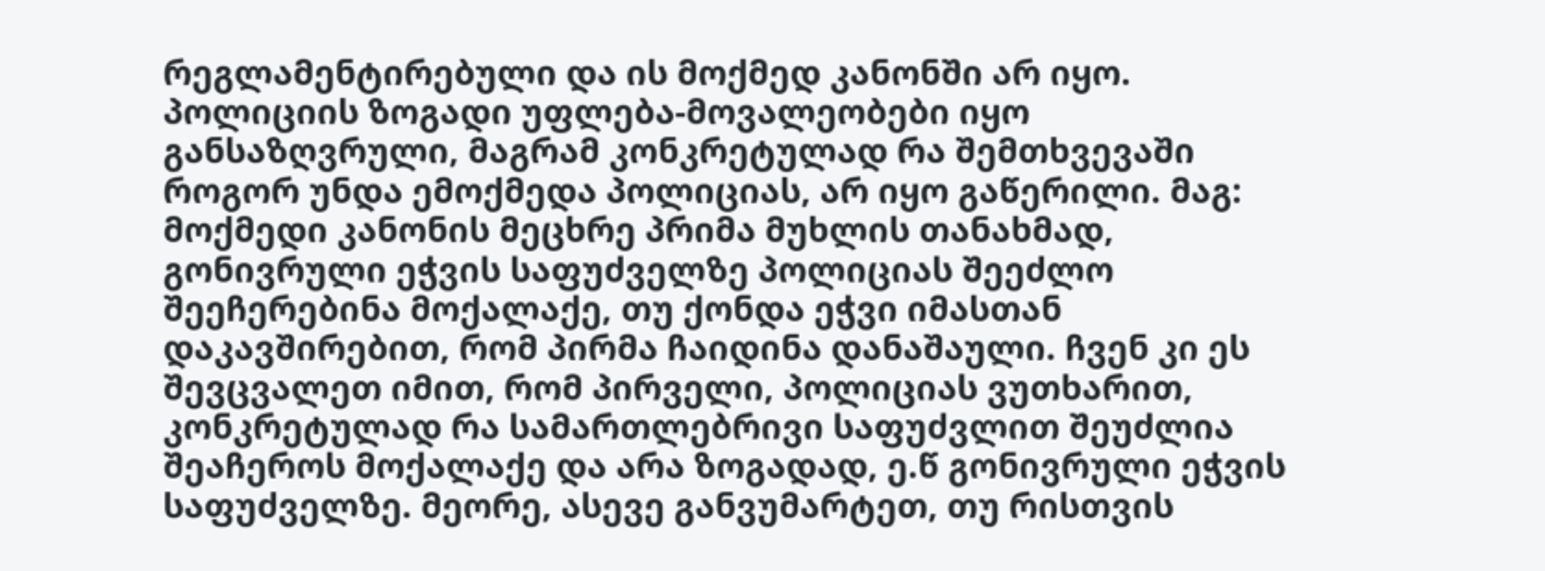რეგლამენტირებული და ის მოქმედ კანონში არ იყო. პოლიციის ზოგადი უფლება-მოვალეობები იყო განსაზღვრული, მაგრამ კონკრეტულად რა შემთხვევაში როგორ უნდა ემოქმედა პოლიციას, არ იყო გაწერილი. მაგ: მოქმედი კანონის მეცხრე პრიმა მუხლის თანახმად, გონივრული ეჭვის საფუძველზე პოლიციას შეეძლო შეეჩერებინა მოქალაქე, თუ ქონდა ეჭვი იმასთან დაკავშირებით, რომ პირმა ჩაიდინა დანაშაული. ჩვენ კი ეს შევცვალეთ იმით, რომ პირველი, პოლიციას ვუთხარით, კონკრეტულად რა სამართლებრივი საფუძვლით შეუძლია შეაჩეროს მოქალაქე და არა ზოგადად, ე.წ გონივრული ეჭვის საფუძველზე. მეორე, ასევე განვუმარტეთ, თუ რისთვის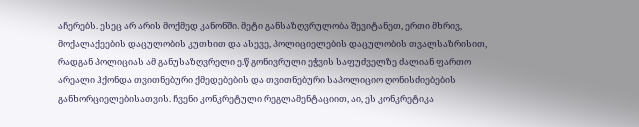აჩერებს. ესეც არ არის მოქმედ კანონში. მეტი განსაზღვრულობა შევიტანეთ, ერთი მხრივ, მოქალაქეების დაცულობის კუთხით და ასევე, პოლიციელების დაცულობის თვალსაზრისით, რადგან პოლიციას ამ განუსაზღვრელი ე.წ გონივრული ეჭვის საფუძველზე ძალიან ფართო არეალი ჰქონდა თვითნებური ქმედებების და თვითნებური საპოლიციო ღონისძიებების განხორციელებისათვის. ჩვენი კონკრეტული რეგლამენტაციით, აი, ეს კონკრეტიკა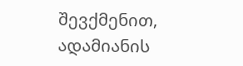შევქმენით, ადამიანის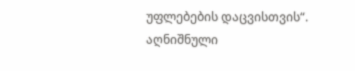უფლებების დაცვისთვის“.
აღნიშნული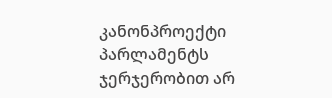კანონპროექტი პარლამენტს ჯერჯერობით არ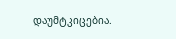დაუმტკიცებია.